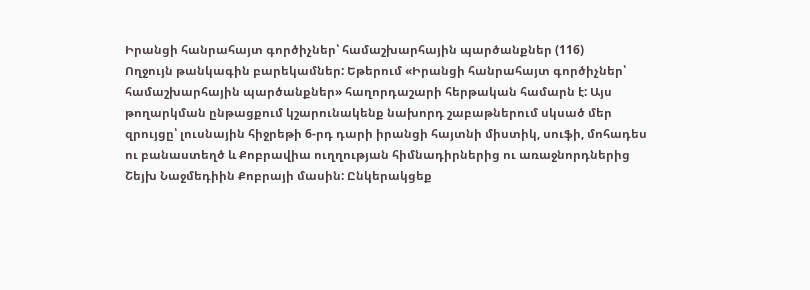Իրանցի հանրահայտ գործիչներ՝ համաշխարհային պարծանքներ (116)
Ողջույն թանկագին բարեկամներ: Եթերում «Իրանցի հանրահայտ գործիչներ՝ համաշխարհային պարծանքներ» հաղորդաշարի հերթական համարն է: Այս թողարկման ընթացքում կշարունակենք նախորդ շաբաթներում սկսած մեր զրույցը՝ լուսնային հիջրեթի 6-րդ դարի իրանցի հայտնի միստիկ, սուֆի, մոհադես ու բանաստեղծ և Քոբրավիա ուղղության հիմնադիրներից ու առաջնորդներից Շեյխ Նաջմեդիին Քոբրայի մասին: Ընկերակցեք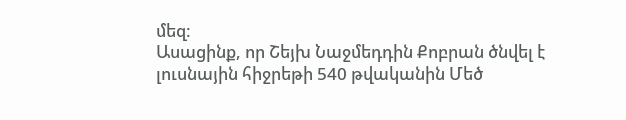մեզ:
Ասացինք, որ Շեյխ Նաջմեդդին Քոբրան ծնվել է լուսնային հիջրեթի 540 թվականին Մեծ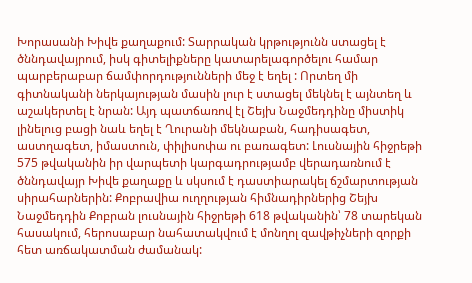Խորասանի Խիվե քաղաքում: Տարրական կրթությունն ստացել է ծննդավայրում, իսկ գիտելիքները կատարելագործելու համար պարբերաբար ճամփորդությունների մեջ է եղել : Որտեղ մի գիտնականի ներկայության մասին լուր է ստացել մեկնել է այնտեղ և աշակերտել է նրան: Այդ պատճառով էլ Շեյխ Նաջմեդդինը միստիկ լինելուց բացի նաև եղել է Ղուրանի մեկնաբան, հադիսագետ, աստղագետ, իմաստուն, փիլիսոփա ու բառագետ: Լուսնային հիջրեթի 575 թվականին իր վարպետի կարգադրությամբ վերադառնում է ծննդավայր Խիվե քաղաքը և սկսում է դաստիարակել ճշմարտության սիրահարներին: Քոբրավիա ուղղության հիմնադիրներից Շեյխ Նաջմեդդին Քոբրան լուսնային հիջրեթի 618 թվականին՝ 78 տարեկան հասակում, հերոսաբար նահատակվում է մոնղոլ զավթիչների զորքի հետ առճակատման ժամանակ: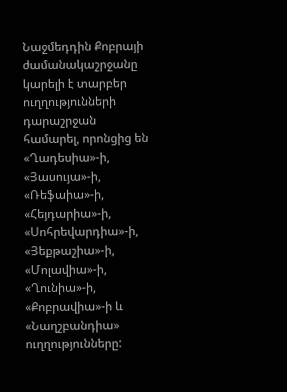Նաջմեդդին Քոբրայի ժամանակաշրջանը կարելի է տարբեր ուղղությունների դարաշրջան համարել, որոնցից են «Ղադեսիա»-ի, «Յասույա»-ի, «Ռեֆաիա»-ի, «Հեյդարիա»-ի, «Սոհրեվարդիա»-ի, «Յեքթաշիա»-ի, «Մոլավիա»-ի, «Ղունիա»-ի, «Քոբրավիա»-ի և «Նաղշբանդիա» ուղղությունները: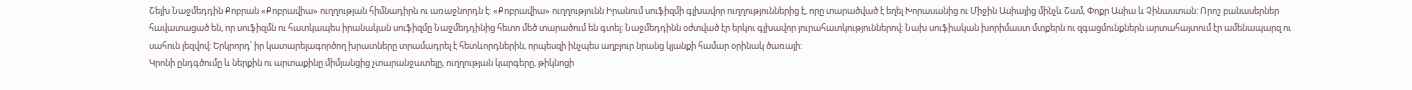Շեյխ Նաջմեդդին Քոբրան «Քոբրավիա» ուղղության հիմնադիրն ու առաջնորդն է: «Քոբրավիա» ուղղությունն Իրանում սուֆիզմի գլխավոր ուղղություններից է, որը տարածված է եղել Խորասանից ու Միջին Ասիայից մինչև Շամ, Փոքր Ասիա և Չինաստան: Որոշ բանասերներ հավատացած են, որ սուֆիզմն ու հատկապես իրանական սուֆիզմը Նաջմեդդինից հետո մեծ տարածում են գտել: Նաջմեդդինն օժտված էր երկու գլխավոր յուրահատկություններով: Նախ սուֆիական խորիմաստ մտքերն ու զգացմունքներն արտահայտում էր ամենապարզ ու սահուն լեզվով: Երկրորդ՝ իր կատարելագործող խրատները տրամադրել է հետևորդներին, որպեսզի ինչպես աղբյուր նրանց կյանքի համար օրինակ ծառայի:
Կրոնի ընդգծումը և ներքին ու արտաքինը միմյանցից չտարանջատելը, ուղղության կարգերը, թիկնոցի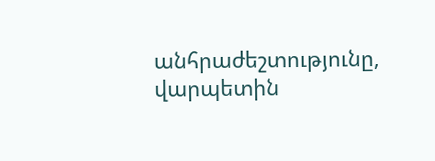անհրաժեշտությունը, վարպետին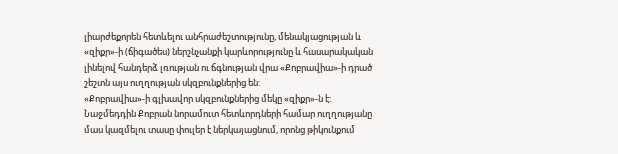լիարժեքորեն հետևելու անհրաժեշտությունը, մենակյացության և «զիքր»-ի (ճիգածես) ներշնչանքի կարևորությունը և հասարակական լինելով հանդերձ լռության ու ճգնության վրա «Քոբրավիա»-ի դրած շեշտն այս ուղղության սկզբունքներից են:
«Քոբրավիա»-ի գլխավոր սկզբունքներից մեկը «զիքր»-ն է: Նաջմեդդին Քոբրան նորամուտ հետևորդների համար ուղղությանը մաս կազմելու տասը փուլեր է ներկայացնում, որոնց թիկունքում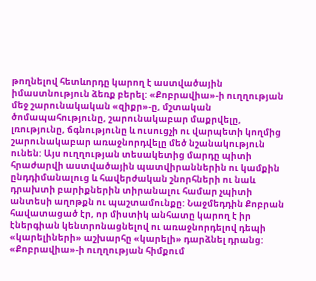թողնելով հետևորդը կարող է աստվածային իմաստնություն ձեռք բերել: «Քոբրավիա»-ի ուղղության մեջ շարունակական «զիքր»-ը, մշտական ծոմապահությունը, շարունակաբար մաքրվելը, լռությունը, ճգնությունը և ուսուցչի ու վարպետի կողմից շարունակաբար առաջնորդվելը մեծ նշանակություն ունեն: Այս ուղղության տեսակետից մարդը պիտի հրաժարվի աստվածային պատվիրաններին ու կամքին ընդդիմանալուց և հավերժական շնորհների ու նաև դրախտի բարիքներին տիրանալու համար չպիտի անտեսի աղոթքն ու պաշտամունքը: Նաջմեդդին Քոբրան հավատացած էր, որ միստիկ անհատը կարող է իր էներգիան կենտրոնացնելով ու առաջնորդելով դեպի «կարելիների» աշխարհը «կարելի» դարձնել դրանց:
«Քոբրավիա»-ի ուղղության հիմքում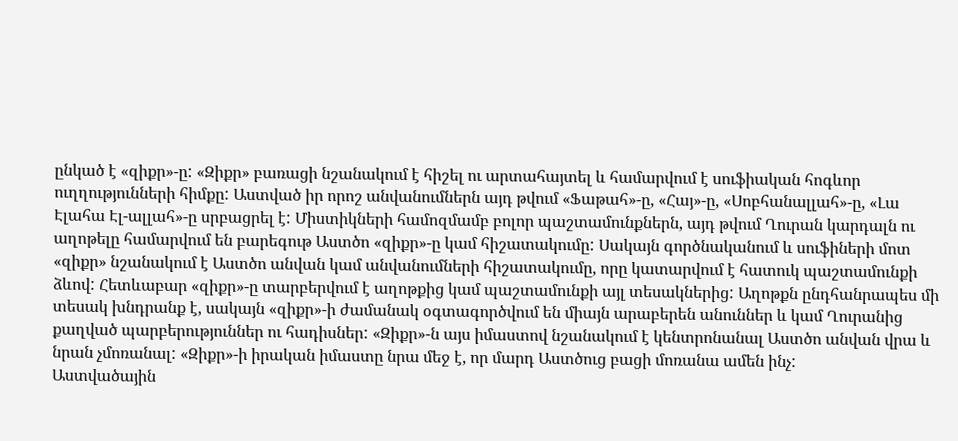ընկած է «զիքր»-ը: «Զիքր» բառացի նշանակում է հիշել ու արտահայտել և համարվում է սուֆիական հոգևոր ուղղությունների հիմքը: Աստված իր որոշ անվանումներն այդ թվում «Ֆաթահ»-ը, «Հայ»-ը, «Սոբհանալլահ»-ը, «Լա Էլահա Էլ-ալլահ»-ը սրբացրել է: Միստիկների համոզմամբ բոլոր պաշտամունքներն, այդ թվում Ղուրան կարդալն ու աղոթելը համարվում են բարեգութ Աստծո «զիքր»-ը կամ հիշատակումը: Սակայն գործնականում և սուֆիների մոտ «զիքր» նշանակում է Աստծո անվան կամ անվանումների հիշատակումը, որը կատարվում է հատուկ պաշտամունքի ձևով: Հետևաբար «զիքր»-ը տարբերվում է աղոթքից կամ պաշտամունքի այլ տեսակներից: Աղոթքն ընդհանրապես մի տեսակ խնդրանք է, սակայն «զիքր»-ի ժամանակ օգտագործվում են միայն արաբերեն անուններ և կամ Ղուրանից քաղված պարբերություններ ու հադիսներ: «Զիքր»-ն այս իմաստով նշանակում է կենտրոնանալ Աստծո անվան վրա և նրան չմոռանալ: «Զիքր»-ի իրական իմաստը նրա մեջ է, որ մարդ Աստծուց բացի մոռանա ամեն ինչ:
Աստվածային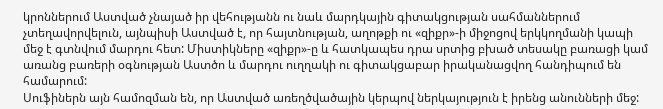կրոններում Աստված չնայած իր վեհությանն ու նաև մարդկային գիտակցության սահմաններում չտեղավորվելուն, այնպիսի Աստված է, որ հայտնության, աղոթքի ու «զիքր»-ի միջոցով երկկողմանի կապի մեջ է գտնվում մարդու հետ: Միստիկները «զիքր»-ը և հատկապես դրա սրտից բխած տեսակը բառացի կամ առանց բառերի օգնության Աստծո և մարդու ուղղակի ու գիտակցաբար իրականացվող հանդիպում են համարում:
Սուֆիներն այն համոզման են, որ Աստված առեղծվածային կերպով ներկայություն է իրենց անունների մեջ: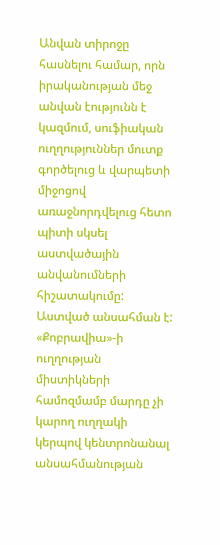Անվան տիրոջը հասնելու համար, որն իրականության մեջ անվան էությունն է կազմում, սուֆիական ուղղություններ մուտք գործելուց և վարպետի միջոցով առաջնորդվելուց հետո պիտի սկսել աստվածային անվանումների հիշատակումը: Աստված անսահման է: «Քոբրավիա»-ի ուղղության միստիկների համոզմամբ մարդը չի կարող ուղղակի կերպով կենտրոնանալ անսահմանության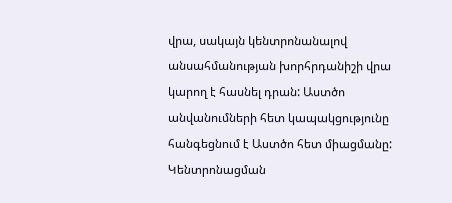վրա, սակայն կենտրոնանալով անսահմանության խորհրդանիշի վրա կարող է հասնել դրան: Աստծո անվանումների հետ կապակցությունը հանգեցնում է Աստծո հետ միացմանը:
Կենտրոնացման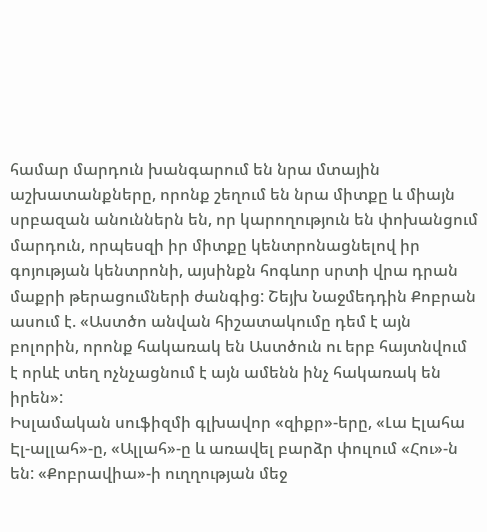համար մարդուն խանգարում են նրա մտային աշխատանքները, որոնք շեղում են նրա միտքը և միայն սրբազան անուններն են, որ կարողություն են փոխանցում մարդուն, որպեսզի իր միտքը կենտրոնացնելով իր գոյության կենտրոնի, այսինքն հոգևոր սրտի վրա դրան մաքրի թերացումների ժանգից: Շեյխ Նաջմեդդին Քոբրան ասում է. «Աստծո անվան հիշատակումը դեմ է այն բոլորին, որոնք հակառակ են Աստծուն ու երբ հայտնվում է որևէ տեղ ոչնչացնում է այն ամենն ինչ հակառակ են իրեն»:
Իսլամական սուֆիզմի գլխավոր «զիքր»-երը, «Լա Էլահա Էլ-ալլահ»-ը, «Ալլահ»-ը և առավել բարձր փուլում «Հու»-ն են: «Քոբրավիա»-ի ուղղության մեջ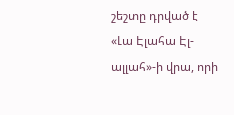շեշտը դրված է «Լա Էլահա Էլ-ալլահ»-ի վրա, որի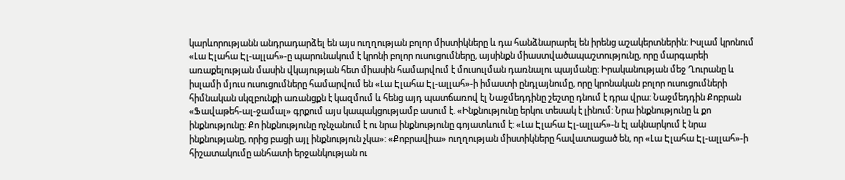կարևորությանն անդրադարձել են այս ուղղության բոլոր միստիկները և դա հանձնարարել են իրենց աշակերտներին: Իսլամ կրոնում «Լա Էլահա Էլ-ալլահ»-ը պարունակում է կրոնի բոլոր ուսուցումները, այսինքն միաստվածապաշտությունը, որը մարգարեի առաքելության մասին վկայության հետ միասին համարվում է մուսուլման դառնալու պայմանը: Իրականության մեջ Ղուրանը և իսլամի մյուս ուսուցումները համարվում են «Լա Էլահա Էլ-ալլահ»-ի իմաստի ընդլայնումը, որը կրոնական բոլոր ուսուցումների հիմնական սկզբունքի առանցքն է կազմում և հենց այդ պատճառով էլ Նաջմեդդինը շեշտը դնում է դրա վրա: Նաջմեդդին Քոբրան «Ֆավաթեհ-ալ-ջամալ» գրքում այս կապակցությամբ ասում է. «Ինքնությունը երկու տեսակ է լինում: Նրա ինքնությունը և քո ինքնությունը: Քո ինքնությունը ոչնչանում է ու նրա ինքնությունը գոյատևում է: «Լա Էլահա Էլ-ալլահ»-ն էլ ակնարկում է նրա ինքնությանը, որից բացի այլ ինքնություն չկա»: «Քոբրավիա» ուղղության միստիկները հավատացած են, որ «Լա Էլահա Էլ-ալլահ»-ի հիշատակումը անհատի երջանկության ու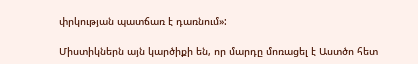փրկության պատճառ է դառնում»:

Միստիկներն այն կարծիքի են, որ մարդը մոռացել է Աստծո հետ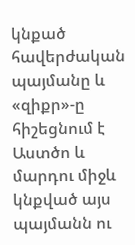կնքած հավերժական պայմանը և «զիքր»-ը հիշեցնում է Աստծո և մարդու միջև կնքված այս պայմանն ու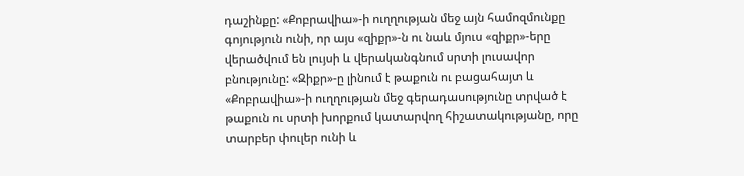դաշինքը: «Քոբրավիա»-ի ուղղության մեջ այն համոզմունքը գոյություն ունի, որ այս «զիքր»-ն ու նաև մյուս «զիքր»-երը վերածվում են լույսի և վերականգնում սրտի լուսավոր բնությունը: «Զիքր»-ը լինում է թաքուն ու բացահայտ և «Քոբրավիա»-ի ուղղության մեջ գերադասությունը տրված է թաքուն ու սրտի խորքում կատարվող հիշատակությանը, որը տարբեր փուլեր ունի և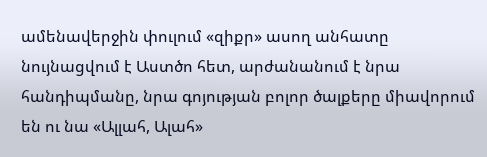ամենավերջին փուլում «զիքր» ասող անհատը նույնացվում է Աստծո հետ, արժանանում է նրա հանդիպմանը, նրա գոյության բոլոր ծալքերը միավորում են ու նա «Ալլահ, Ալահ»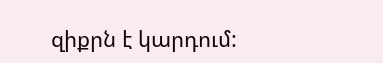զիքրն է կարդում: